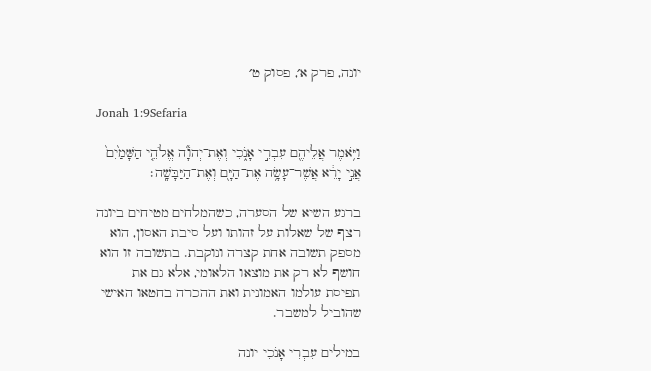יונה, פרק א׳, פסוק ט׳

Jonah 1:9Sefaria

וַיֹּ֥אמֶר אֲלֵיהֶ֖ם עִבְרִ֣י אָנֹ֑כִי וְאֶת־יְהֹוָ֞ה אֱלֹהֵ֤י הַשָּׁמַ֙יִם֙ אֲנִ֣י יָרֵ֔א אֲשֶׁר־עָשָׂ֥ה אֶת־הַיָּ֖ם וְאֶת־הַיַּבָּשָֽׁה׃

ברגע השיא של הסערה, כשהמלחים מטיחים ביונה רצף של שאלות על זהותו ועל סיבת האסון, הוא מספק תשובה אחת קצרה ונוקבת. בתשובה זו הוא חושף לא רק את מוצאו הלאומי, אלא גם את תפיסת עולמו האמונית ואת ההכרה בחטאו האישי שהוביל למשבר.

במילים עִבְרִי אָנֹכִי יונה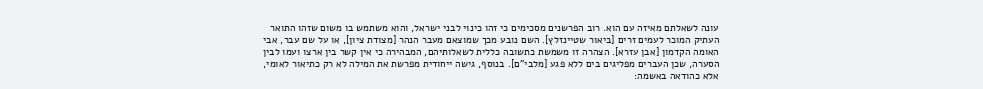עונה לשאלתם מאיזה עם הוא. רוב הפרשנים מסכימים כי זהו כינוי לבני ישראל, והוא משתמש בו משום שזהו התואר העתיק המוכר לעמים זרים [ביאור שטיינזלץ]. השם נובע מכך שמוצאם מעבר הנהר [מצודת ציון], או על שם עבר, אבי האומה הקדמון [אבן עזרא]. הצהרה זו משמשת כתשובה כללית לשאלותיהם, המבהירה כי אין קשר בין ארצו ועמו לבין הסערה, שכן העברים מפליגים בים ללא פגע [מלבי"ם]. בנוסף, גישה ייחודית מפרשת את המילה לא רק כתיאור לאומי, אלא כהודאה באשמה: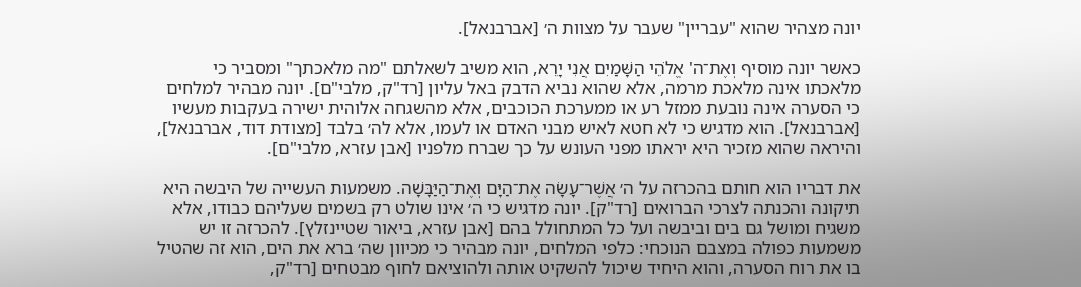יונה מצהיר שהוא "עבריין" שעבר על מצוות ה׳ [אברבנאל].

כאשר יונה מוסיף וְאֶת־ה' אֱלֹהֵי הַשָּׁמַיִם אֲנִי יָרֵא, הוא משיב לשאלתם "מה מלאכתך" ומסביר כי מלאכתו אינה מלאכת מרמה, אלא שהוא נביא הדבק באל עליון [רד"ק, מלבי"ם]. יונה מבהיר למלחים כי הסערה אינה נובעת ממזל רע או ממערכת הכוכבים, אלא מהשגחה אלוהית ישירה בעקבות מעשיו [אברבנאל]. הוא מדגיש כי לא חטא לאיש מבני האדם או לעמו, אלא לה׳ בלבד [מצודת דוד, אברבנאל], והיראה שהוא מזכיר היא יראתו מפני העונש על כך שברח מלפניו [אבן עזרא, מלבי"ם].

את דבריו הוא חותם בהכרזה על ה׳ אֲשֶׁר־עָשָׂה אֶת־הַיָּם וְאֶת־הַיַּבָּשָׁה. משמעות העשייה של היבשה היא תיקונה והכנתה לצרכי הברואים [רד"ק]. יונה מדגיש כי ה׳ אינו שולט רק בשמים שעליהם כבודו, אלא משגיח ומושל גם בים וביבשה ועל כל המתחולל בהם [אבן עזרא, ביאור שטיינזלץ]. להכרזה זו יש משמעות כפולה במצבם הנוכחי: כלפי המלחים, יונה מבהיר כי מכיוון שה׳ ברא את הים, הוא זה שהטיל בו את רוח הסערה, והוא היחיד שיכול להשקיט אותה ולהוציאם לחוף מבטחים [רד"ק,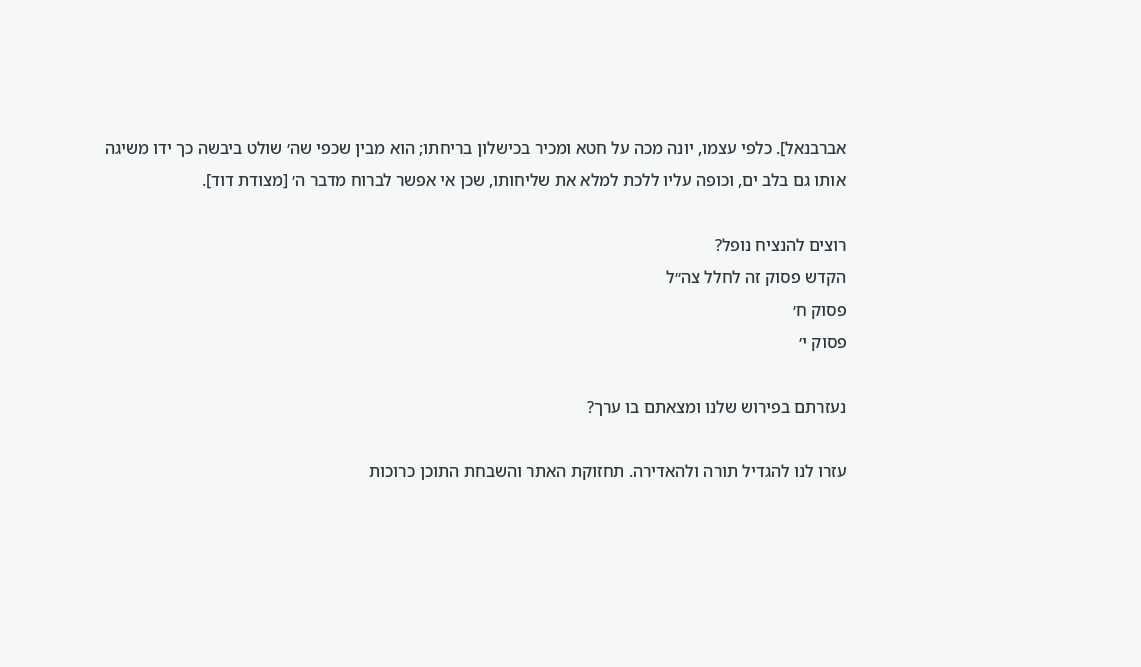אברבנאל]. כלפי עצמו, יונה מכה על חטא ומכיר בכישלון בריחתו; הוא מבין שכפי שה׳ שולט ביבשה כך ידו משיגה אותו גם בלב ים, וכופה עליו ללכת למלא את שליחותו, שכן אי אפשר לברוח מדבר ה׳ [מצודת דוד].

רוצים להנציח נופל?
הקדש פסוק זה לחלל צה״ל
פסוק ח׳
פסוק י׳

נעזרתם בפירוש שלנו ומצאתם בו ערך?

עזרו לנו להגדיל תורה ולהאדירה. תחזוקת האתר והשבחת התוכן כרוכות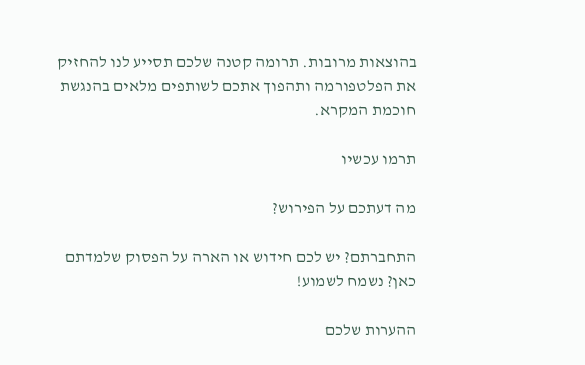בהוצאות מרובות. תרומה קטנה שלכם תסייע לנו להחזיק את הפלטפורמה ותהפוך אתכם לשותפים מלאים בהנגשת חוכמת המקרא.

תרמו עכשיו

מה דעתכם על הפירוש?

התחברתם? יש לכם חידוש או הארה על הפסוק שלמדתם כאן? נשמח לשמוע!

ההערות שלכם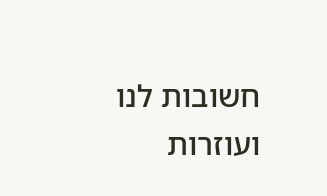חשובות לנו ועוזרות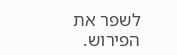לשפר את הפירוש.